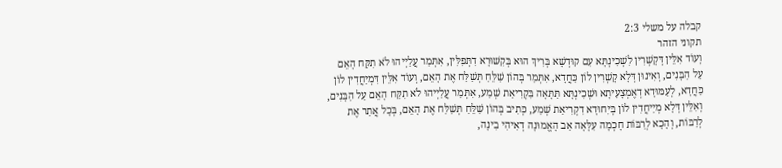קבלה על משלי 2:3
תקוני הזהר
וְעוֹד אִלֵּין דְּקָשְׁרִין לִשְׁכִינְתָּא עִם קוּדְשָׁא בְּרִיךְ הוּא בְּקִשּׁוּרָא דִתְּפִלִּין, אִתְּמַר עֲלַיְיהוּ לֹא תִקַּח הָאֵם עַל הַבָּנִים, וְאִינוּן דְּלָא קָשְׁרִין לוֹן כַּחֲדָא, אִתְּמַר בְּהוֹן שַׁלֵּחַ תְּשַׁלַּח אֶת הָאֵם, וְעוֹד אִלֵּין דִּמְיַחֲדִין לוֹן כַּחֲדָא, לְעַמּוּדָא דְאֶמְצָעִיתָא וּשְׁכִינְתָּא תַּתָּאָה בִּקְרִיאַת שְׁמַע, אִתְּמַר עֲלַיְיהוּ לֹא תִקַּח הָאֵם עַל הַבָּנִים, וְאִלֵּין דְּלָא מְיַיחֲדִין לוֹן בְּיִחוּדָא דִקְרִיאַת שְׁמַע, כְּתִיב בְּהוֹן שַׁלֵּחַ תְּשַׁלַּח אֶת הָאֵם, בְּכָל אֲתַר אֶת לְרַבּוֹת, וְהָכָא לְרַבּוֹת חָכְמָה עִלָּאָה אַב הָאֱמוּנָה דְאִיהִי בִינָה,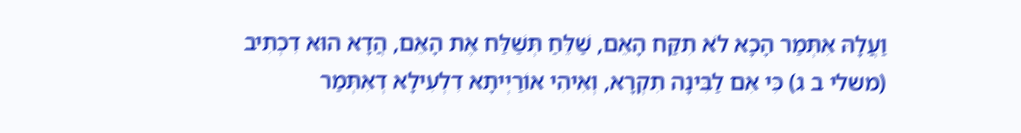וַעֲלָהּ אִתְּמַר הָכָא לֹא תִקַּח הָאֵם, שַׁלֵּחַ תְּשַׁלַּח אֶת הָאֵם, הֲדָא הוּא דִכְתִיב (משלי ב ג) כִּי אִם לַבִּינָה תִקְרָא, וְאִיהִי אוֹרַיְיתָא דִלְעִילָא דְאִתְּמַר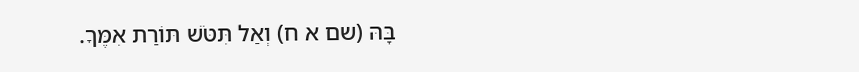בָּהּ (שם א ח) וְאַל תִּטֹּשׁ תּוֹרַת אִמֶּךָ.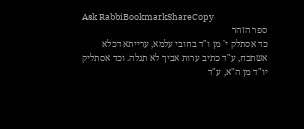Ask RabbiBookmarkShareCopy
ספר הזהר
כד אסתלק י' מן ו"ד בחובי עלמא, ערייתא דכלא אשתכח, ע"ד כתיב ערות אביך לא תגלה. וכד אסתליק יו"ד מן ה"א, ע"ד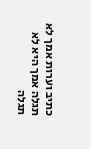כתיב וערות אמך לא תגלה אמך היא לא תגלה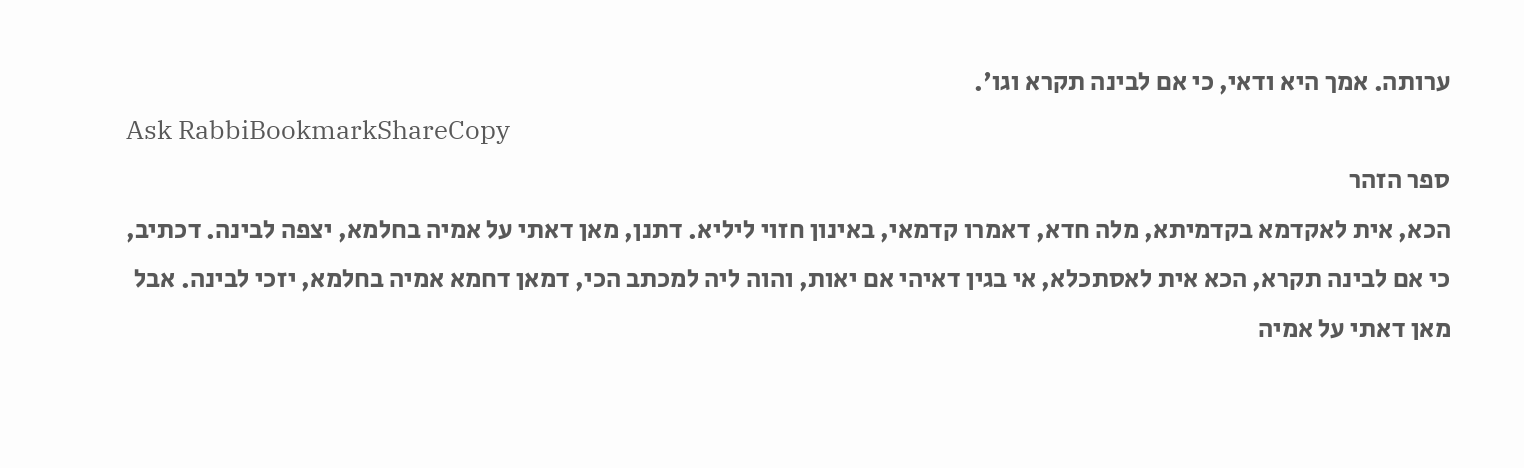ערותה. אמך היא ודאי, כי אם לבינה תקרא וגו'.
Ask RabbiBookmarkShareCopy
ספר הזהר
הכא, אית לאקדמא בקדמיתא, מלה חדא, דאמרו קדמאי, באינון חזוי ליליא. דתנן, מאן דאתי על אמיה בחלמא, יצפה לבינה. דכתיב, כי אם לבינה תקרא, הכא אית לאסתכלא, אי בגין דאיהי אם יאות, והוה ליה למכתב הכי, דמאן דחמא אמיה בחלמא, יזכי לבינה. אבל מאן דאתי על אמיה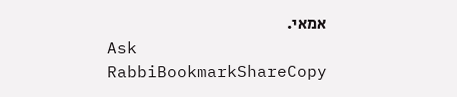אמאי.
Ask RabbiBookmarkShareCopy